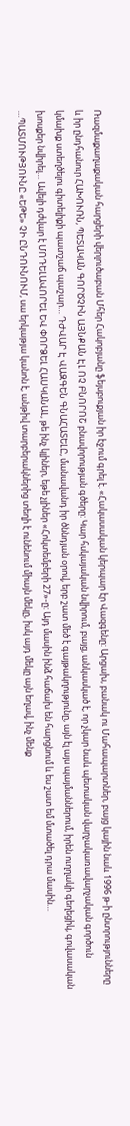Ռազմաքաղաքական հարցերի վերլուծաբան Մհեր Հակոբյանը ֆեյսբուքյան իր էջում գրել է. «Հակասական կերպար էր Վազգենը: Արցախ, բանակ ու Մահապարտներ, բայց կային նաև 1996 թ-ի ընտրությունները և իր ընդհանուր ՀԱԽՈՒՌՆ, ՊԵՏԱԿԱՆ ԳՈՐԾՉԻՆ ԱՅՆՔԱՆ ԷԼ ՈՉ ԲՆՈՐՈՇ բնավորության գծերը: Կար հսկայական նվիրում, բայց, անկասկած է, որ չկար նաև պետական վարչակառավարչական գործուն կմախք ստեղծելու գիտելիքի պատշաճ պաշար… ԴԺՎԱՐ Է ՎԱԶԳԵՆ ԳՆԱՀԱՏԵԼԸ, մանավանդ իր ծննդյան օրով, երբ շատ մեծ է գայթակղությունը, այն էլ այս պայմաններում, իրեն ուղղակի գեղեցիկ, գովասական խոսքեր նվիրել… Ավելի դժվար է ՄՈԴԵԼԱՎՈՐԵԼ ԵՎ ՓՈՐՁԵԼ ՀԱՍԿԱՆԱԼ, թե ինչ կլիներ, եթե չլիներ «Հոկտեմբերի 27»-ը: Այդ մասին ինձ հաճախ են հարցնում և ես շատ եմ մտածել դրա մասին… …ՊԱՏՄՈՒԹՅՈՒՆԸ «ԵԹԵ» ՉԻ ԸՆԴՈՒՆՈՒՄ, սա երկաթյա կանոն է, անթիվ տարբերակներից տեղի է ունենում միայն մեկը, իսկ այդ մեկը այն եղավ, ինչ մենք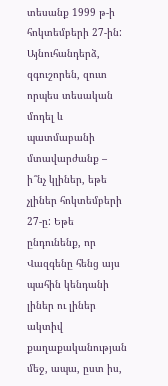տեսանք 1999 թ-ի հոկտեմբերի 27-ին: Այնուհանդերձ, զգուշորեն, զուտ որպես տեսական մոդել և պատմաբանի մտավարժանք – ի՞նչ կլիներ, եթե չլիներ հոկտեմբերի 27-ը: Եթե ընդունենք, որ Վազգենը հենց այս պահին կենդանի լիներ ու լիներ ակտիվ քաղաքականության մեջ, ապա, ըստ իս,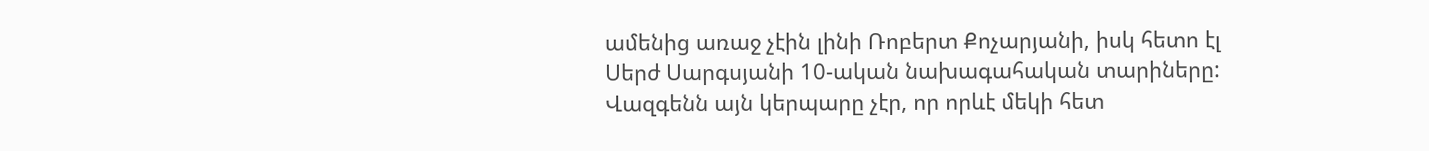ամենից առաջ չէին լինի Ռոբերտ Քոչարյանի, իսկ հետո էլ Սերժ Սարգսյանի 10-ական նախագահական տարիները: Վազգենն այն կերպարը չէր, որ որևէ մեկի հետ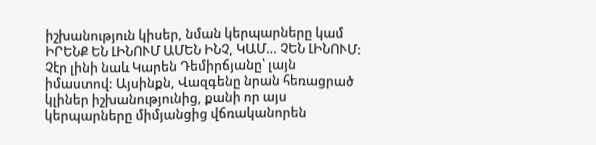իշխանություն կիսեր, նման կերպարները կամ ԻՐԵՆՔ ԵՆ ԼԻՆՈՒՄ ԱՄԵՆ ԻՆՉ, ԿԱՄ… ՉԵՆ ԼԻՆՈՒՄ: Չէր լինի նաև Կարեն Դեմիրճյանը՝ լայն իմաստով: Այսինքն, Վազգենը նրան հեռացրած կլիներ իշխանությունից, քանի որ այս կերպարները միմյանցից վճռականորեն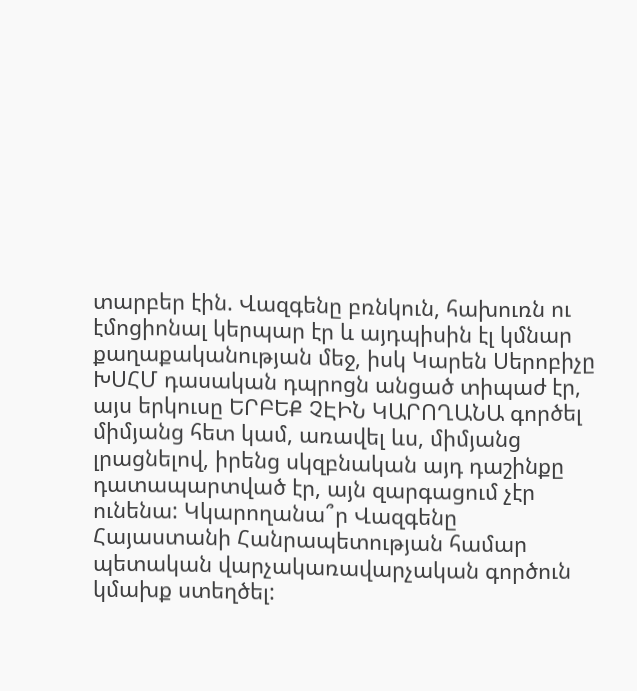տարբեր էին. Վազգենը բռնկուն, հախուռն ու էմոցիոնալ կերպար էր և այդպիսին էլ կմնար քաղաքականության մեջ, իսկ Կարեն Սերոբիչը ԽՍՀՄ դասական դպրոցն անցած տիպաժ էր, այս երկուսը ԵՐԲԵՔ ՉԷԻՆ ԿԱՐՈՂԱՆԱ գործել միմյանց հետ կամ, առավել ևս, միմյանց լրացնելով, իրենց սկզբնական այդ դաշինքը դատապարտված էր, այն զարգացում չէր ունենա: Կկարողանա՞ր Վազգենը Հայաստանի Հանրապետության համար պետական վարչակառավարչական գործուն կմախք ստեղծել: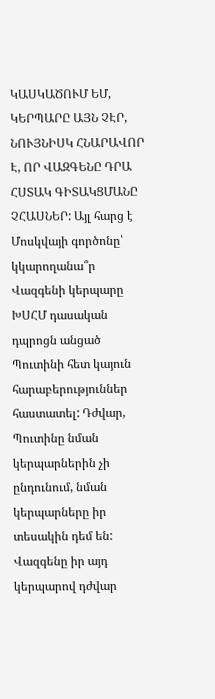ԿԱՍԿԱԾՈՒՄ ԵՄ, ԿԵՐՊԱՐԸ ԱՅՆ ՉԷՐ, ՆՈՒՅՆԻՍԿ ՀՆԱՐԱՎՈՐ Է, ՈՐ ՎԱԶԳԵՆԸ ԴՐԱ ՀՍՏԱԿ ԳԻՏԱԿՑՄԱՆԸ ՉՀԱՍՆԵՐ: Այլ հարց է Մոսկվայի գործոնը՝ կկարողանա՞ր Վազգենի կերպարը ԽՍՀՄ դասական դպրոցն անցած Պուտինի հետ կայուն հարաբերություններ հաստատել: Դժվար, Պուտինը նման կերպարներին չի ընդունում, նման կերպարները իր տեսակին դեմ են: Վազգենը իր այդ կերպարով դժվար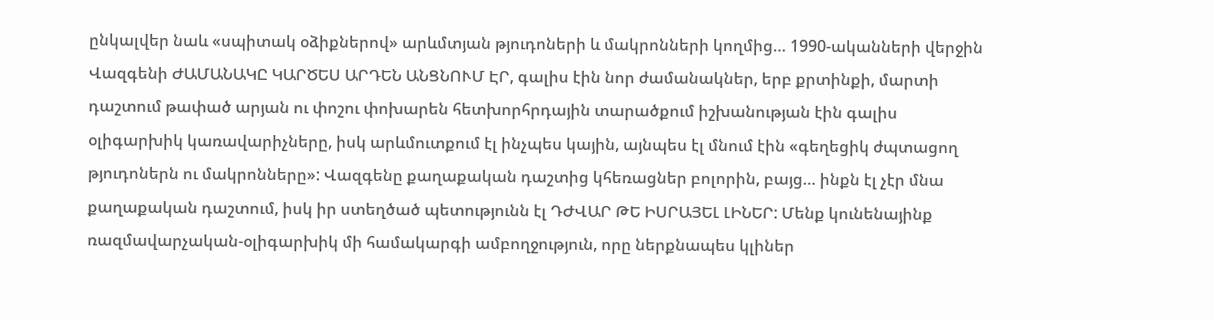ընկալվեր նաև «սպիտակ օձիքներով» արևմտյան թյուդոների և մակրոնների կողմից… 1990-ականների վերջին Վազգենի ԺԱՄԱՆԱԿԸ ԿԱՐԾԵՍ ԱՐԴԵՆ ԱՆՑՆՈՒՄ ԷՐ, գալիս էին նոր ժամանակներ, երբ քրտինքի, մարտի դաշտում թափած արյան ու փոշու փոխարեն հետխորհրդային տարածքում իշխանության էին գալիս օլիգարխիկ կառավարիչները, իսկ արևմուտքում էլ ինչպես կային, այնպես էլ մնում էին «գեղեցիկ ժպտացող թյուդոներն ու մակրոնները»: Վազգենը քաղաքական դաշտից կհեռացներ բոլորին, բայց… ինքն էլ չէր մնա քաղաքական դաշտում, իսկ իր ստեղծած պետությունն էլ ԴԺՎԱՐ ԹԵ ԻՍՐԱՅԵԼ ԼԻՆԵՐ: Մենք կունենայինք ռազմավարչական-օլիգարխիկ մի համակարգի ամբողջություն, որը ներքնապես կլիներ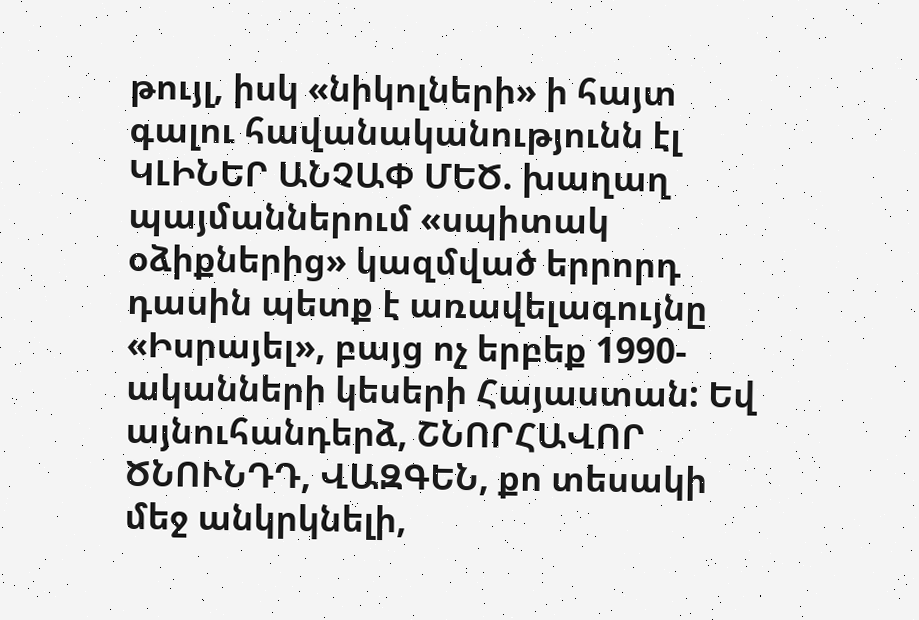թույլ, իսկ «նիկոլների» ի հայտ գալու հավանականությունն էլ ԿԼԻՆԵՐ ԱՆՉԱՓ ՄԵԾ. խաղաղ պայմաններում «սպիտակ օձիքներից» կազմված երրորդ դասին պետք է առավելագույնը «Իսրայել», բայց ոչ երբեք 1990-ականների կեսերի Հայաստան: Եվ այնուհանդերձ, ՇՆՈՐՀԱՎՈՐ ԾՆՈՒՆԴԴ, ՎԱԶԳԵՆ, քո տեսակի մեջ անկրկնելի,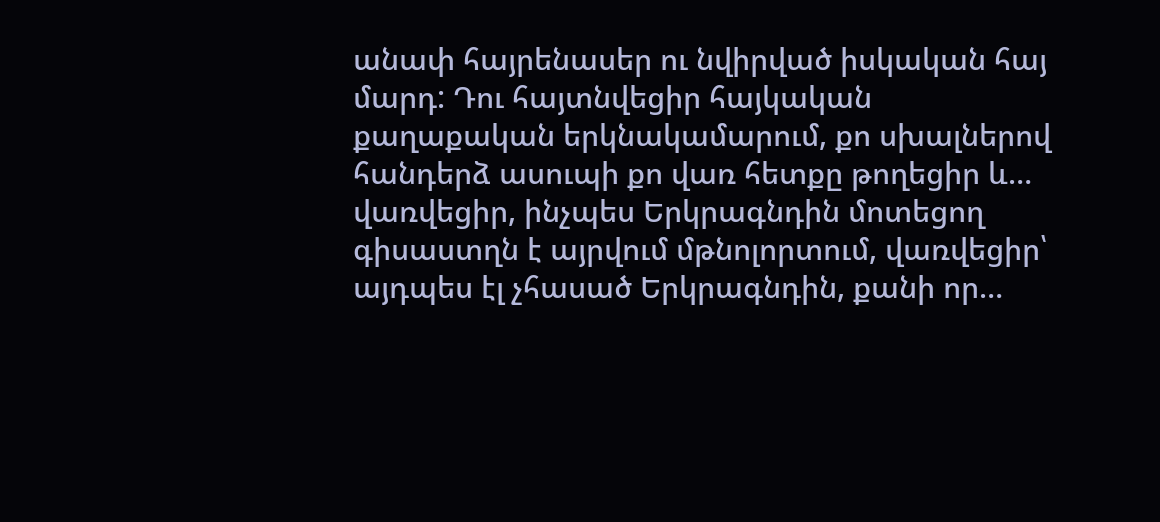անափ հայրենասեր ու նվիրված իսկական հայ մարդ: Դու հայտնվեցիր հայկական քաղաքական երկնակամարում, քո սխալներով հանդերձ ասուպի քո վառ հետքը թողեցիր և… վառվեցիր, ինչպես Երկրագնդին մոտեցող գիսաստղն է այրվում մթնոլորտում, վառվեցիր՝ այդպես էլ չհասած Երկրագնդին, քանի որ…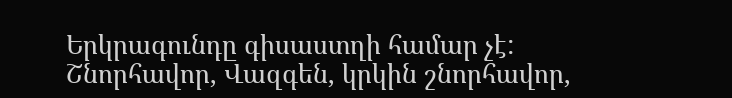Երկրագունդը գիսաստղի համար չէ: Շնորհավոր, Վազգեն, կրկին շնորհավոր,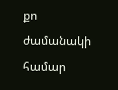քո ժամանակի համար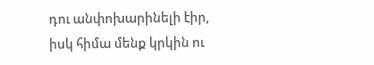դու անփոխարինելի էիր, իսկ հիմա մենք կրկին ու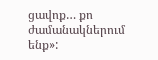ցավոք… քո ժամանակներում ենք»: